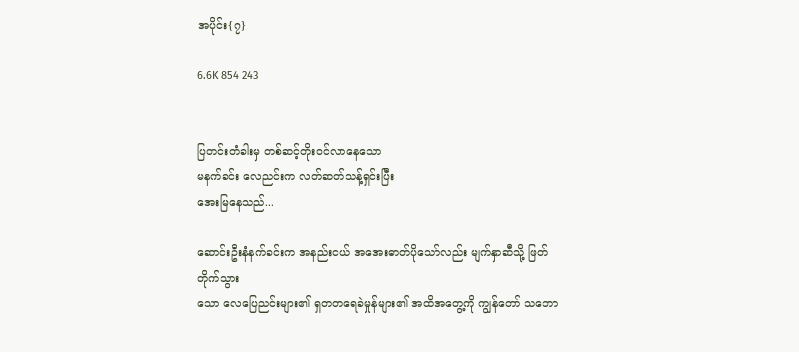အပိုင်း{၇}

6.6K 854 243


ပြတင်းတံခါးမှ တစ်ဆင့်တိုးဝင်လာနေသော
မနက်ခင်း လေညင်းက လတ်ဆတ်သန့်ရှင်းပြီး
အေးမြနေသည်...

ဆောင်းဦးနံနက်ခင်းက အနည်းငယ် အအေးဓာတ်ပိုသော်လည်း မျက်နှာဆီသို့ ဖြတ်တိုက်သွား
သော လေပြေညင်းများ၏ ရှတတရေခဲမှုန်များ၏ အထိအတွေ့ကို ကျွန်တော် သဘော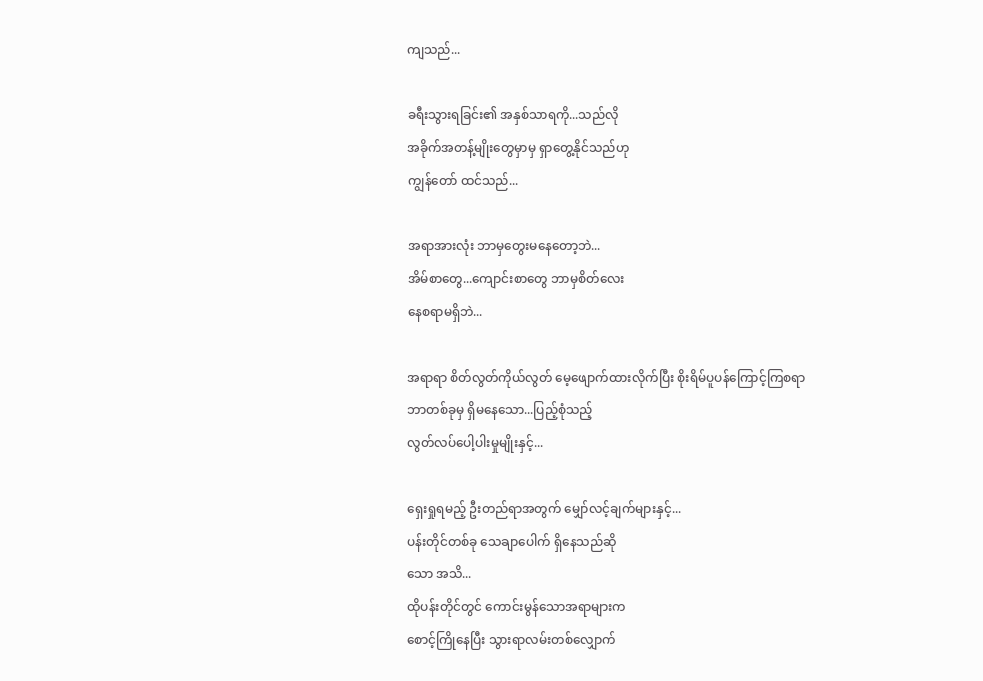ကျသည်...

ခရီးသွားရခြင်း၏ အနှစ်သာရကို...သည်လို
အခိုက်အတန့်မျိုးတွေမှာမှ ရှာတွေ့နိုင်သည်ဟု
ကျွန်တော် ထင်သည်...

အရာအားလုံး ဘာမှတွေးမနေတော့ဘဲ...
အိမ်စာတွေ...ကျောင်းစာတွေ ဘာမှစိတ်လေး
နေစရာမရှိဘဲ...

အရာရာ စိတ်လွတ်ကိုယ်လွတ် မေ့ဖျောက်ထားလိုက်ပြီး စိုးရိမ်ပူပန်ကြောင့်ကြစရာ
ဘာတစ်ခုမှ ရှိမနေသော...ပြည့်စုံသည့်
လွတ်လပ်ပေါ့ပါးမှုမျိုးနှင့်...

ရှေးရှုရမည့် ဦးတည်ရာအတွက် မျှော်လင့်ချက်များနှင့်...
ပန်းတိုင်တစ်ခု သေချာပေါက် ရှိနေသည်ဆို
သော အသိ...
ထိုပန်းတိုင်တွင် ကောင်းမွန်သောအရာများက
စောင့်ကြိုနေပြီး သွားရာလမ်းတစ်လျှောက်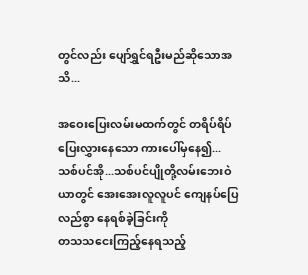တွင်လည်း ပျော်ရွှင်ရဦးမည်ဆိုသောအသိ...

အဝေးပြေးလမ်းမထက်တွင် တရိပ်ရိပ်ပြေးလွှားနေသော ကားပေါ်မှနေ၍... သစ်ပင်အို...သစ်ပင်ပျိုတို့လမ်းဘေးဝဲယာတွင် အေးအေးလူလူပင် ကျေနပ်ပြေလည်စွာ နေရစ်ခဲ့ခြင်းကို
တသသငေးကြည့်နေရသည့်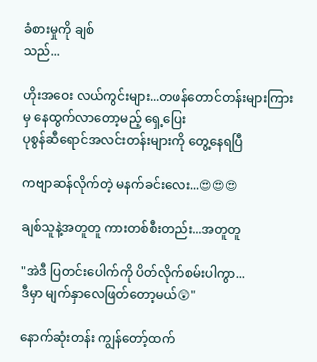ခံစားမှုကို ချစ်
သည်...

ဟိုးအဝေး လယ်ကွင်းများ...တဖန်တောင်တန်းများကြားမှ နေထွက်လာတော့မည့် ရှေ့ပြေး
ပုစွန်ဆီရောင်အလင်းတန်းများကို တွေ့နေရပြီ

ကဗျာဆန်လိုက်တဲ့ မနက်ခင်းလေး...😍😍😍

ချစ်သူနဲ့အတူတူ ကားတစ်စီးတည်း...အတူတူ

"အဲဒီ ပြတင်းပေါက်ကို ပိတ်လိုက်စမ်းပါကွာ...
ဒီမှာ မျက်နှာလေဖြတ်တော့မယ်😲"

နောက်ဆုံးတန်း ကျွန်တော့်ထက်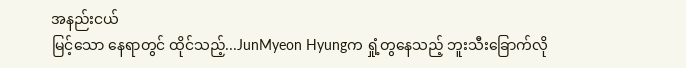အနည်းငယ်
မြင့်သော နေရာတွင် ထိုင်သည့်...JunMyeon Hyungက ရှုံ့တွနေသည့် ဘူးသီးခြောက်လို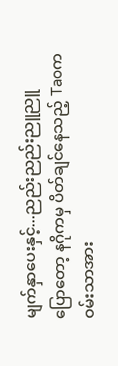မျက်နှာပေးနှင့်...ညည်းညည်းညူညူ
ပြောတော့ နဂိုကမှ ပိတ်ချင်နေသည့် Taoက
ဝမ်းသာအား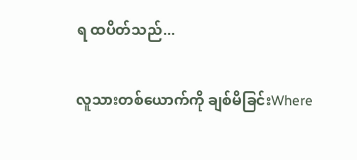ရ ထပိတ်သည်...

လူသားတစ်ယောက်ကို ချစ်မိခြင်းWhere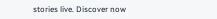stories live. Discover now